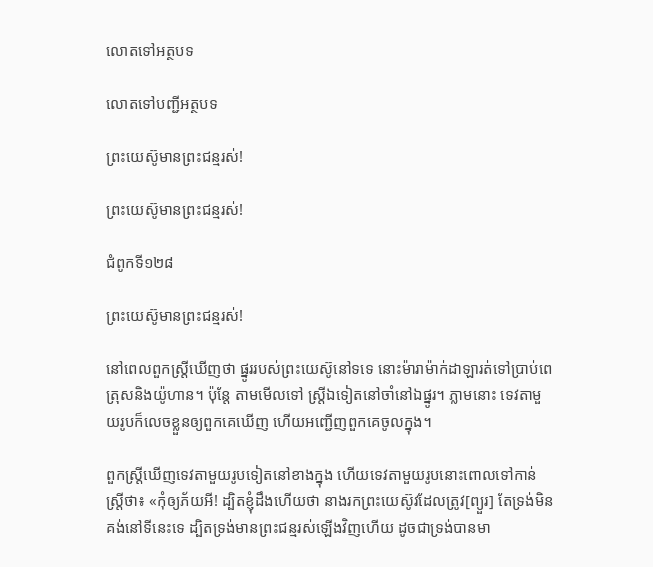លោតទៅអត្ថបទ

លោតទៅបញ្ជីអត្ថបទ

ព្រះយេស៊ូមានព្រះជន្មរស់!

ព្រះយេស៊ូមានព្រះជន្មរស់!

ជំពូកទី១២៨

ព្រះយេស៊ូមានព្រះជន្មរស់!

នៅពេលពួកស្ត្រីឃើញថា ផ្នូររបស់ព្រះយេស៊ូនៅទទេ នោះម៉ារាម៉ាក់ដាឡារត់ទៅប្រាប់ពេត្រុសនិងយ៉ូហាន។ ប៉ុន្តែ តាមមើលទៅ ស្ត្រីឯទៀតនៅចាំនៅឯផ្នូរ។ ភ្លាមនោះ ទេវតាមួយរូបក៏លេចខ្លួនឲ្យពួកគេឃើញ ហើយអញ្ជើញពួកគេចូលក្នុង។

ពួកស្ត្រីឃើញទេវតាមួយរូបទៀតនៅខាងក្នុង ហើយទេវតាមួយរូបនោះពោលទៅកាន់ស្ត្រីថា៖ «កុំឲ្យភ័យអី! ដ្បិតខ្ញុំដឹងហើយថា នាងរកព្រះយេស៊ូវដែលត្រូវ[ព្យួរ] តែទ្រង់មិនគង់នៅទីនេះទេ ដ្បិតទ្រង់មានព្រះជន្មរស់ឡើងវិញហើយ ដូចជាទ្រង់បានមា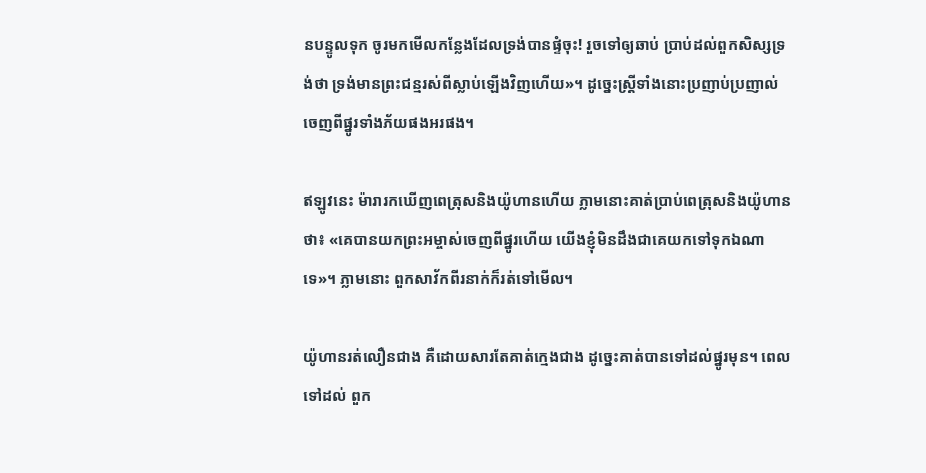នបន្ទូលទុក ចូរមកមើលកន្លែងដែលទ្រង់បានផ្ទំចុះ! រួចទៅឲ្យឆាប់ ប្រាប់ដល់ពួកសិស្សទ្រង់ថា ទ្រង់មានព្រះជន្មរស់ពីស្លាប់ឡើងវិញហើយ»។ ដូច្នេះស្ត្រីទាំងនោះប្រញាប់ប្រញាល់ចេញពីផ្នូរទាំងភ័យផងអរផង។

ឥឡូវនេះ ម៉ារារកឃើញពេត្រុសនិងយ៉ូហានហើយ ភ្លាមនោះគាត់ប្រាប់ពេត្រុសនិងយ៉ូហានថា៖ «គេបានយកព្រះអម្ចាស់ចេញពីផ្នូរហើយ យើងខ្ញុំមិនដឹងជាគេយកទៅទុកឯណាទេ»។ ភ្លាមនោះ ពួកសាវ័កពីរនាក់ក៏រត់ទៅមើល។

យ៉ូហានរត់លឿនជាង គឺដោយសារតែគាត់ក្មេងជាង ដូច្នេះគាត់បានទៅដល់ផ្នូរមុន។ ពេលទៅដល់ ពួក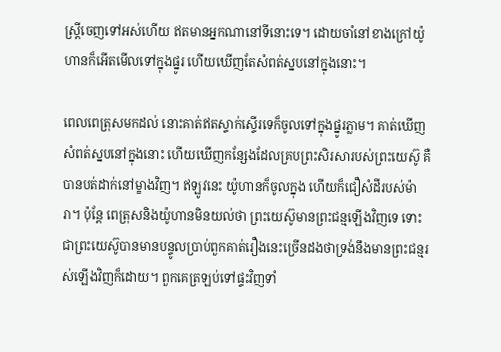ស្ត្រីចេញទៅអស់ហើយ ឥតមានអ្នកណានៅទីនោះទេ។ ដោយចាំនៅខាងក្រៅយ៉ូហានក៏អើតមើលទៅក្នុងផ្នូរ ហើយឃើញតែសំពត់ស្នបនៅក្នុងនោះ។

ពេលពេត្រុសមកដល់ នោះគាត់ឥតស្ទាក់ស្ទើរទេក៏ចូលទៅក្នុងផ្នូរភ្លាម។ គាត់ឃើញសំពត់ស្នបនៅក្នុងនោះ ហើយឃើញកន្សែងដែលគ្របព្រះសិរសារបស់ព្រះយេស៊ូ គឺបានបត់ដាក់នៅម្ខាងវិញ។ ឥឡូវនេះ យ៉ូហានក៏ចូលក្នុង ហើយក៏ជឿសំដីរបស់ម៉ារា។ ប៉ុន្តែ ពេត្រុសនិងយ៉ូហានមិនយល់ថា ព្រះយេស៊ូមានព្រះជន្មឡើងវិញទេ ទោះជាព្រះយេស៊ូបានមានបន្ទូលប្រាប់ពួកគាត់រឿងនេះច្រើនដងថាទ្រង់នឹងមានព្រះជន្មរស់ឡើងវិញក៏ដោយ។ ពួកគេត្រឡប់ទៅផ្ទះវិញទាំ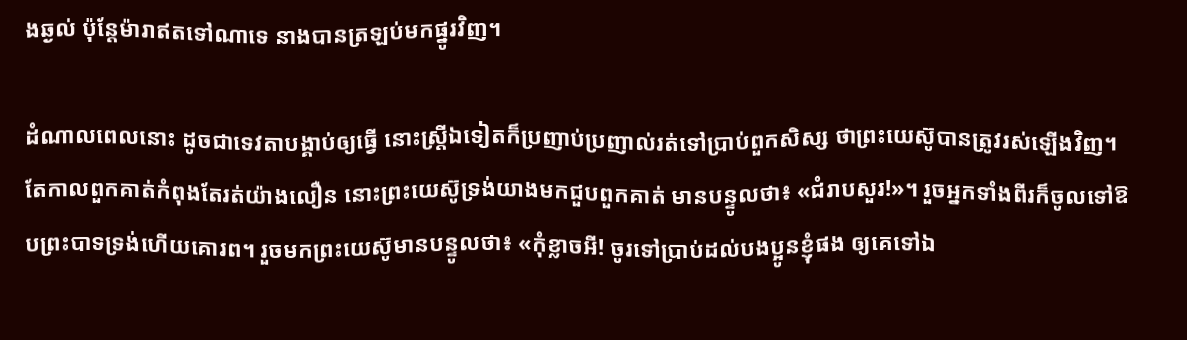ងឆ្ងល់ ប៉ុន្តែម៉ារាឥតទៅណាទេ នាងបានត្រឡប់មកផ្នូរវិញ។

ដំណាលពេលនោះ ដូចជាទេវតាបង្គាប់ឲ្យធ្វើ នោះស្ត្រីឯទៀតក៏ប្រញាប់ប្រញាល់រត់ទៅប្រាប់ពួកសិស្ស ថាព្រះយេស៊ូបានត្រូវរស់ឡើងវិញ។ តែកាលពួកគាត់កំពុងតែរត់យ៉ាងលឿន នោះព្រះយេស៊ូទ្រង់យាងមកជួបពួកគាត់ មានបន្ទូលថា៖ «ជំរាបសួរ!»។ រួចអ្នកទាំងពីរក៏ចូលទៅឱបព្រះបាទទ្រង់ហើយគោរព។ រួចមកព្រះយេស៊ូមានបន្ទូលថា៖ «កុំខ្លាចអី! ចូរទៅប្រាប់ដល់បងប្អូនខ្ញុំផង ឲ្យគេទៅឯ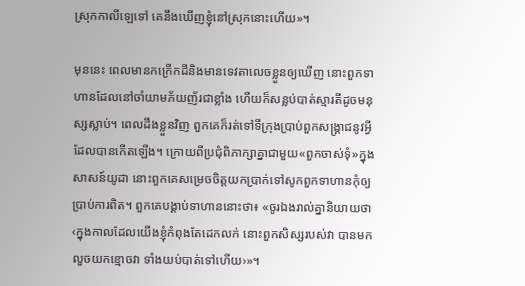ស្រុកកាលីឡេទៅ គេនឹងឃើញខ្ញុំនៅស្រុកនោះហើយ»។

មុននេះ ពេលមានកក្រើកដីនិងមានទេវតាលេចខ្លួនឲ្យឃើញ នោះពួកទាហានដែលនៅចាំយាមភ័យញ័រជាខ្លាំង ហើយក៏សន្លប់បាត់ស្មារតីដូចមនុស្សស្លាប់។ ពេលដឹងខ្លួនវិញ ពួកគេក៏រត់ទៅទីក្រុងប្រាប់ពួកសង្គ្រាជនូវអ្វីដែលបានកើតឡើង។ ក្រោយពីប្រជុំពិភាក្សាគ្នាជាមួយ«ពួកចាស់ទុំ»ក្នុងសាសន៍យូដា នោះពួកគេសម្រេចចិត្តយកប្រាក់ទៅសូកពួកទាហានកុំឲ្យប្រាប់ការពិត។ ពួកគេបង្គាប់ទាហាននោះថា៖ «ចូរឯងរាល់គ្នានិយាយថា ‹ក្នុងកាលដែលយើងខ្ញុំកំពុងតែដេកលក់ នោះពួកសិស្សរបស់វា បានមកលួចយកខ្មោចវា ទាំងយប់បាត់ទៅហើយ›»។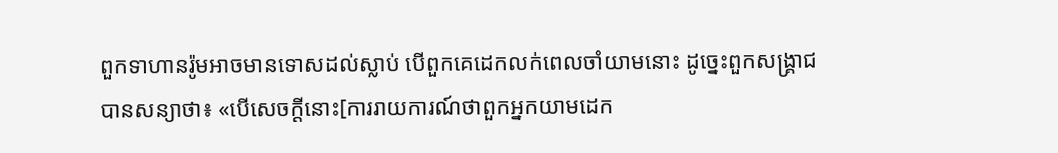ពួកទាហានរ៉ូមអាចមានទោសដល់ស្លាប់ បើពួកគេដេកលក់ពេលចាំយាមនោះ ដូច្នេះពួកសង្គ្រាជបានសន្យាថា៖ «បើសេចក្ដីនោះ[ការរាយការណ៍ថាពួកអ្នកយាមដេក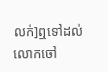លក់]ឮទៅដល់លោកចៅ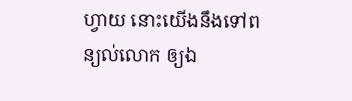ហ្វាយ នោះយើងនឹងទៅពន្យល់លោក ឲ្យឯ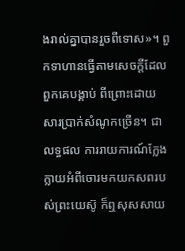ងរាល់គ្នាបានរួចពីទោស»។ ពួកទាហានធ្វើតាមសេចក្ដីដែលពួកគេបង្គាប់ ពីព្រោះដោយសារប្រាក់សំណូកច្រើន។ ជាលទ្ធផល ការរាយការណ៍ក្លែងក្លាយអំពីចោរមកយកសពរបស់ព្រះយេស៊ូ ក៏ឮសុសសាយ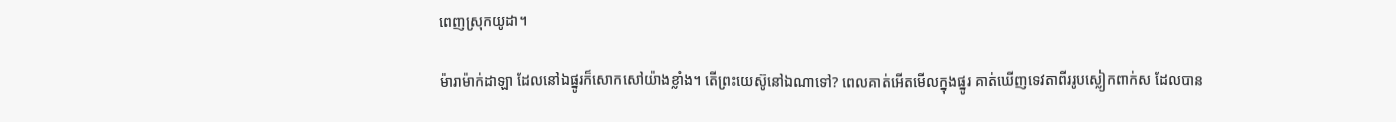ពេញស្រុកយូដា។

ម៉ារាម៉ាក់ដាឡា ដែលនៅឯផ្នូរក៏សោកសៅយ៉ាងខ្លាំង។ តើព្រះយេស៊ូនៅឯណាទៅ? ពេលគាត់អើតមើលក្នុងផ្នូរ គាត់ឃើញទេវតាពីររូបស្លៀកពាក់ស ដែលបាន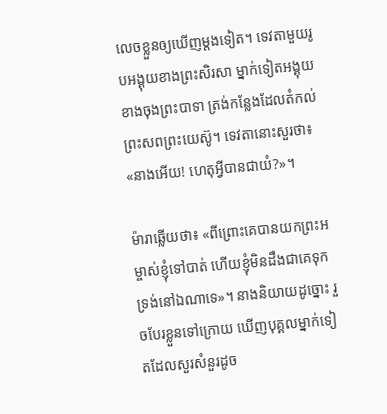លេចខ្លួនឲ្យឃើញម្ដងទៀត។ ទេវតាមួយរូបអង្គុយខាងព្រះសិរសា ម្នាក់ទៀតអង្គុយខាងចុងព្រះបាទា ត្រង់កន្លែងដែលតំកល់ព្រះសពព្រះយេស៊ូ។ ទេវតានោះសួរថា៖ «នាងអើយ! ហេតុអ្វីបានជាយំ?»។

ម៉ារាឆ្លើយថា៖ «ពីព្រោះគេបានយកព្រះអម្ចាស់ខ្ញុំទៅបាត់ ហើយខ្ញុំមិនដឹងជាគេទុកទ្រង់នៅឯណាទេ»។ នាងនិយាយដូច្នោះ រួចបែរខ្លួនទៅក្រោយ ឃើញបុគ្គលម្នាក់ទៀតដែលសួរសំនួរដូច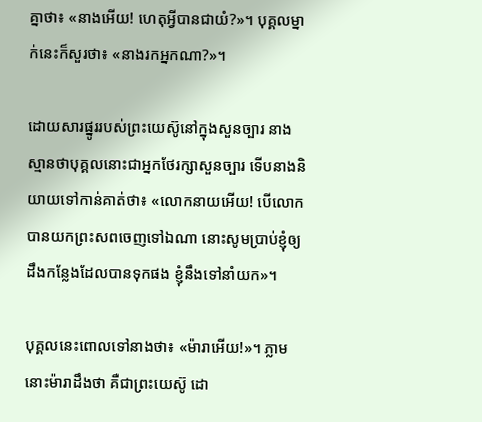គ្នាថា៖ «នាងអើយ! ហេតុអ្វីបានជាយំ?»។ បុគ្គលម្នាក់នេះក៏សួរថា៖ «នាងរកអ្នកណា?»។

ដោយសារផ្នូររបស់ព្រះយេស៊ូនៅក្នុងសួនច្បារ នាងស្មានថាបុគ្គលនោះជាអ្នកថែរក្សាសួនច្បារ ទើបនាងនិយាយទៅកាន់គាត់ថា៖ «លោកនាយអើយ! បើលោកបានយកព្រះសពចេញទៅឯណា នោះសូមប្រាប់ខ្ញុំឲ្យដឹងកន្លែងដែលបានទុកផង ខ្ញុំនឹងទៅនាំយក»។

បុគ្គលនេះពោលទៅនាងថា៖ «ម៉ារាអើយ!»។ ភ្លាមនោះម៉ារាដឹងថា គឺជាព្រះយេស៊ូ ដោ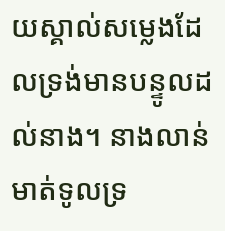យស្គាល់សម្លេងដែលទ្រង់មានបន្ទូលដល់នាង។ នាងលាន់មាត់ទូលទ្រ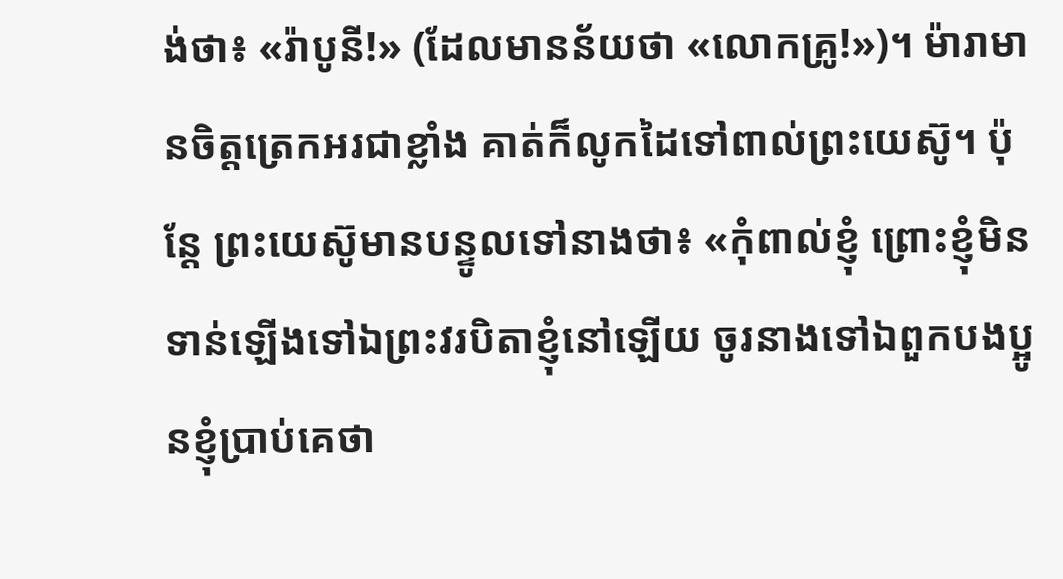ង់ថា៖ «រ៉ាបូនី!» (ដែលមានន័យថា «លោកគ្រូ!»)។ ម៉ារាមានចិត្តត្រេកអរជាខ្លាំង គាត់ក៏លូកដៃទៅពាល់ព្រះយេស៊ូ។ ប៉ុន្តែ ព្រះយេស៊ូមានបន្ទូលទៅនាងថា៖ «កុំពាល់ខ្ញុំ ព្រោះខ្ញុំមិនទាន់ឡើងទៅឯព្រះវរបិតាខ្ញុំនៅឡើយ ចូរនាងទៅឯពួកបងប្អូនខ្ញុំប្រាប់គេថា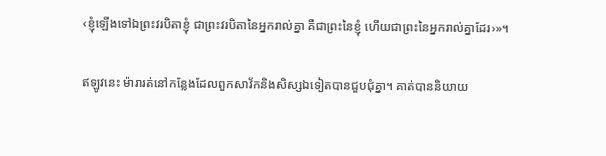‹ខ្ញុំឡើងទៅឯព្រះវរបិតាខ្ញុំ ជាព្រះវរបិតានៃអ្នករាល់គ្នា គឺជាព្រះនៃខ្ញុំ ហើយជាព្រះនៃអ្នករាល់គ្នាដែរ›»។

ឥឡូវនេះ ម៉ារារត់នៅកន្លែងដែលពួកសាវ័កនិងសិស្សឯទៀតបានជួបជុំគ្នា។ គាត់បាននិយាយ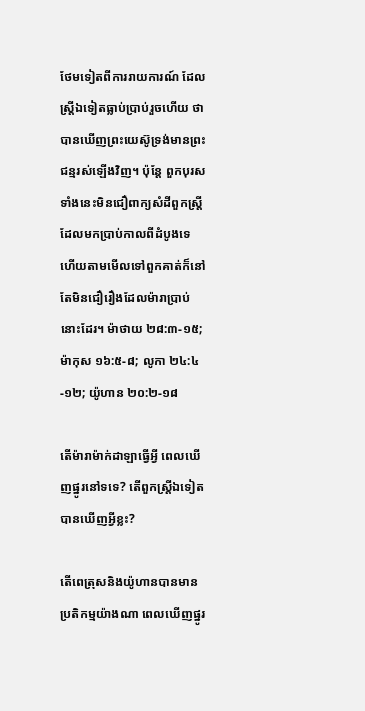ថែមទៀតពីការរាយការណ៍ ដែលស្ត្រីឯទៀតធ្លាប់ប្រាប់រួចហើយ ថាបានឃើញព្រះយេស៊ូទ្រង់មានព្រះជន្មរស់ឡើងវិញ។ ប៉ុន្តែ ពួកបុរសទាំងនេះមិនជឿពាក្យសំដីពួកស្ត្រីដែលមកប្រាប់កាលពីដំបូងទេ ហើយតាមមើលទៅពួកគាត់ក៏នៅតែមិនជឿរឿងដែលម៉ារាប្រាប់នោះដែរ។ ម៉ាថាយ ២៨:៣-១៥; ម៉ាកុស ១៦:៥-៨; លូកា ២៤:៤-១២; យ៉ូហាន ២០:២-១៨

តើម៉ារាម៉ាក់ដាឡាធ្វើអ្វី ពេលឃើញផ្នូរនៅទទេ? តើពួកស្ត្រីឯទៀតបានឃើញអ្វីខ្លះ?

តើពេត្រុសនិងយ៉ូហានបានមានប្រតិកម្មយ៉ាងណា ពេលឃើញផ្នូរ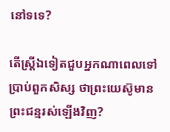នៅទទេ?

តើស្ត្រីឯទៀតជួបអ្នកណាពេលទៅប្រាប់ពួកសិស្ស ថាព្រះយេស៊ូមានព្រះជន្មរស់ឡើងវិញ?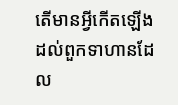តើមានអ្វីកើតឡើងដល់ពួកទាហានដែល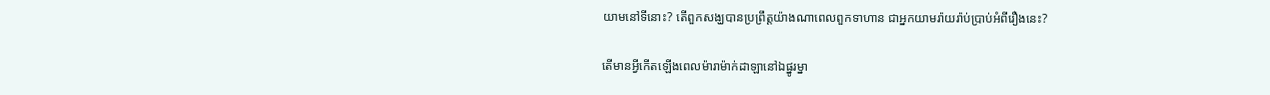យាមនៅទីនោះ? តើពួកសង្ឃបានប្រព្រឹត្តយ៉ាងណាពេលពួកទាហាន ជាអ្នកយាមរ៉ាយរ៉ាប់ប្រាប់អំពីរឿងនេះ?

តើមានអ្វីកើតឡើងពេលម៉ារាម៉ាក់ដាឡានៅឯផ្នូរម្នា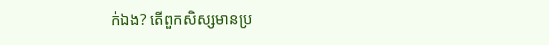ក់ឯង? តើពួកសិស្សមានប្រ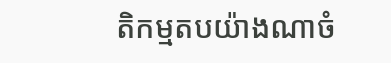តិកម្មតបយ៉ាងណាចំ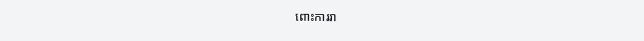ពោះការរា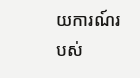យការណ៍របស់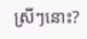ស្រីៗនោះ?